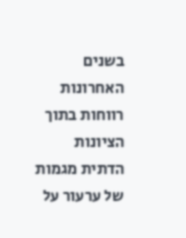בשנים האחרונות רווחות בתוך הציונות הדתית מגמות של ערעור על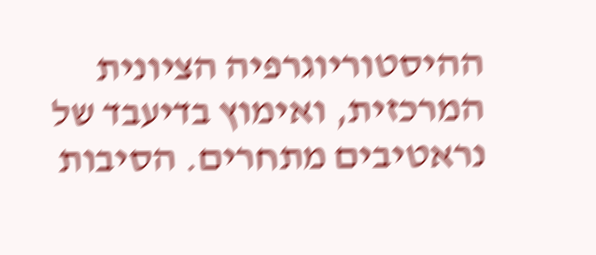ההיסטוריוגרפיה הציונית המרכזית, ואימוץ בדיעבד של נראטיבים מתחרים. הסיבות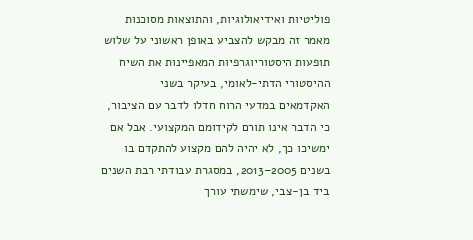פוליטיות ואידיאולוגיות, והתוצאות מסוכנות מאמר זה מבקש להצביע באופן ראשוני על שלוש תופעות היסטוריוגרפיות המאפיינות את השיח ההיסטורי הדתי-לאומי, בעיקר בשני
האקדמאים במדעי הרוח חדלו לדבר עם הציבור, כי הדבר אינו תורם לקידומם המקצועי. אבל אם ימשיכו כך, לא יהיה להם מקצוע להתקדם בו בשנים 2005–2013, במסגרת עבודתי רבת השנים ביד בן-צבי, שימשתי עורך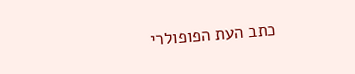כתב העת הפופולרי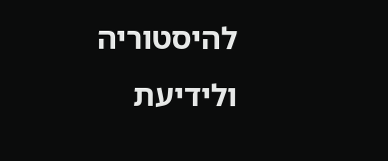להיסטוריה ולידיעת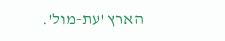הארץ 'עת-מול'.